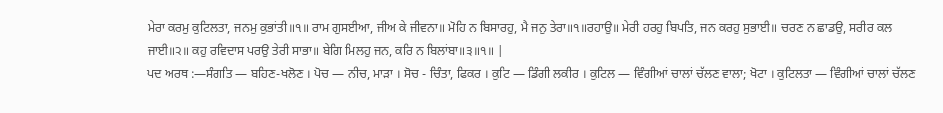ਮੇਰਾ ਕਰਮੁ ਕੁਟਿਲਤਾ, ਜਨਮੁ ਕੁਭਾਂਤੀ॥੧॥ ਰਾਮ ਗੁਸਈਆ, ਜੀਅ ਕੇ ਜੀਵਨਾ॥ ਮੋਹਿ ਨ ਬਿਸਾਰਹੁ, ਮੈ ਜਨੁ ਤੇਰਾ॥੧॥ਰਹਾਉ॥ ਮੇਰੀ ਹਰਹੁ ਬਿਪਤਿ, ਜਨ ਕਰਹੁ ਸੁਭਾਈ॥ ਚਰਣ ਨ ਛਾਡਉ, ਸਰੀਰ ਕਲ ਜਾਈ॥੨॥ ਕਹੁ ਰਵਿਦਾਸ ਪਰਉ ਤੇਰੀ ਸਾਭਾ॥ ਬੇਗਿ ਮਿਲਹੁ ਜਨ, ਕਰਿ ਨ ਬਿਲਾਂਬਾ॥੩॥੧॥ |
ਪਦ ਅਰਥ :—ਸੰਗਤਿ — ਬਹਿਣ-ਖਲੋਣ । ਪੋਚ — ਨੀਚ, ਮਾੜਾ । ਸੋਚ - ਚਿੰਤਾ, ਫਿਕਰ । ਕੁਟਿ — ਡਿੰਗੀ ਲਕੀਰ । ਕੁਟਿਲ — ਵਿੰਗੀਆਂ ਚਾਲਾਂ ਚੱਲਣ ਵਾਲਾ; ਖੋਟਾ । ਕੁਟਿਲਤਾ — ਵਿੰਗੀਆਂ ਚਾਲਾਂ ਚੱਲਣ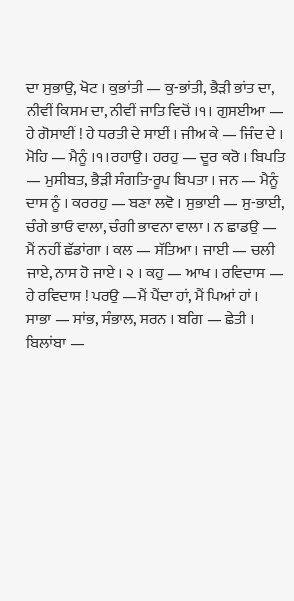ਦਾ ਸੁਭਾਉ, ਖੋਟ । ਕੁਭਾਂਤੀ — ਕੁ-ਭਾਂਤੀ, ਭੈੜੀ ਭਾਂਤ ਦਾ, ਨੀਵੀਂ ਕਿਸਮ ਦਾ, ਨੀਵੀਂ ਜਾਤਿ ਵਿਚੋਂ ।੧। ਗੁਸਈਆ — ਹੇ ਗੋਸਾਈਂ ! ਹੇ ਧਰਤੀ ਦੇ ਸਾਈਂ । ਜੀਅ ਕੇ — ਜਿੰਦ ਦੇ । ਮੋਹਿ — ਮੈਨੂੰ ।੧।ਰਹਾਉ। ਹਰਹੁ — ਦੂਰ ਕਰੋ । ਬਿਪਤਿ — ਮੁਸੀਬਤ, ਭੈੜੀ ਸੰਗਤਿ-ਰੂਪ ਬਿਪਤਾ । ਜਨ — ਮੈਨੂੰ ਦਾਸ ਨੂੰ । ਕਰਰਹੁ — ਬਣਾ ਲਵੋ । ਸੁਭਾਈ — ਸੁ-ਭਾਈ, ਚੰਗੇ ਭਾਓ ਵਾਲਾ, ਚੰਗੀ ਭਾਵਨਾ ਵਾਲਾ । ਨ ਛਾਡਉ — ਮੈਂ ਨਹੀਂ ਛੱਡਾਂਗਾ । ਕਲ — ਸੱਤਿਆ । ਜਾਈ — ਚਲੀ ਜਾਏ, ਨਾਸ ਹੋ ਜਾਏ । ੨ । ਕਹੁ — ਆਖ । ਰਵਿਦਾਸ — ਹੇ ਰਵਿਦਾਸ ! ਪਰਉ —ਮੈਂ ਪੈਂਦਾ ਹਾਂ, ਮੈਂ ਪਿਆਂ ਹਾਂ । ਸਾਭਾ — ਸਾਂਭ, ਸੰਭਾਲ, ਸਰਨ । ਬਗਿ — ਛੇਤੀ । ਬਿਲਾਂਬਾ —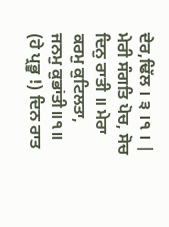ਦੇਰ,ਢਿੱਲ । ੩ ।੧ । |
ਮੇਰੀ ਸੰਗਤਿ ਪੋਚ, ਸੋਚ ਦਿਨੁ ਰਾਤੀ ॥ ਮੇਰਾ ਕਰਮੁ ਕੁਟਿਲਤਾ, ਜਨਮੁ ਕੁਭਾਂਤੀ॥੧॥ (ਹੇ ਪ੍ਰਭੂ !) ਦਿਨ ਰਾਤ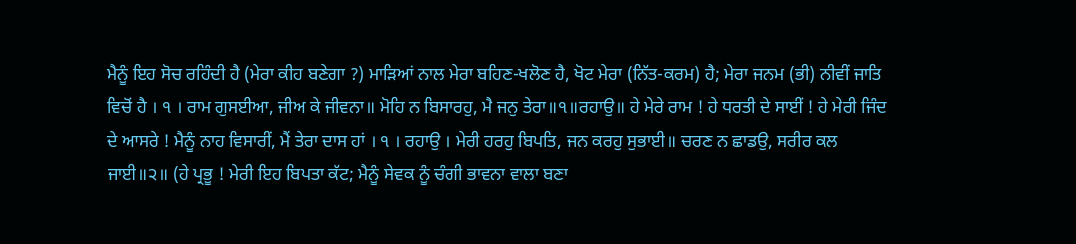ਮੈਨੂੰ ਇਹ ਸੋਚ ਰਹਿੰਦੀ ਹੈ (ਮੇਰਾ ਕੀਹ ਬਣੇਗਾ ?) ਮਾੜਿਆਂ ਨਾਲ ਮੇਰਾ ਬਹਿਣ-ਖਲੋਣ ਹੈ, ਖੋਟ ਮੇਰਾ (ਨਿੱਤ-ਕਰਮ) ਹੈ; ਮੇਰਾ ਜਨਮ (ਭੀ) ਨੀਵੀਂ ਜਾਤਿ ਵਿਚੋਂ ਹੈ । ੧ । ਰਾਮ ਗੁਸਈਆ, ਜੀਅ ਕੇ ਜੀਵਨਾ॥ ਮੋਹਿ ਨ ਬਿਸਾਰਹੁ, ਮੈ ਜਨੁ ਤੇਰਾ॥੧॥ਰਹਾਉ॥ ਹੇ ਮੇਰੇ ਰਾਮ ! ਹੇ ਧਰਤੀ ਦੇ ਸਾਈਂ ! ਹੇ ਮੇਰੀ ਜਿੰਦ ਦੇ ਆਸਰੇ ! ਮੈਨੂੰ ਨਾਹ ਵਿਸਾਰੀਂ, ਮੈਂ ਤੇਰਾ ਦਾਸ ਹਾਂ । ੧ । ਰਹਾਉ । ਮੇਰੀ ਹਰਹੁ ਬਿਪਤਿ, ਜਨ ਕਰਹੁ ਸੁਭਾਈ॥ ਚਰਣ ਨ ਛਾਡਉ, ਸਰੀਰ ਕਲ ਜਾਈ॥੨॥ (ਹੇ ਪ੍ਰਭੂ ! ਮੇਰੀ ਇਹ ਬਿਪਤਾ ਕੱਟ; ਮੈਨੂੰ ਸੇਵਕ ਨੂੰ ਚੰਗੀ ਭਾਵਨਾ ਵਾਲਾ ਬਣਾ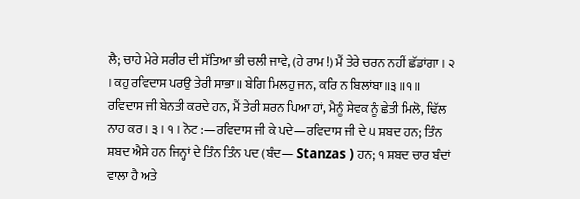ਲੈ; ਚਾਹੇ ਮੇਰੇ ਸਰੀਰ ਦੀ ਸੱਤਿਆ ਭੀ ਚਲੀ ਜਾਵੇ, (ਹੇ ਰਾਮ !) ਮੈਂ ਤੇਰੇ ਚਰਨ ਨਹੀਂ ਛੱਡਾਂਗਾ । ੨ । ਕਹੁ ਰਵਿਦਾਸ ਪਰਉ ਤੇਰੀ ਸਾਭਾ॥ ਬੇਗਿ ਮਿਲਹੁ ਜਨ, ਕਰਿ ਨ ਬਿਲਾਂਬਾ॥੩॥੧॥ ਰਵਿਦਾਸ ਜੀ ਬੇਨਤੀ ਕਰਦੇ ਹਨ, ਮੈਂ ਤੇਰੀ ਸ਼ਰਨ ਪਿਆ ਹਾਂ, ਮੈਨੂੰ ਸੇਵਕ ਨੂੰ ਛੇਤੀ ਮਿਲੋ, ਢਿੱਲ ਨਾਹ ਕਰ । ੩ । ੧ । ਨੋਟ :—ਰਵਿਦਾਸ ਜੀ ਕੇ ਪਦੇ—ਰਵਿਦਾਸ ਜੀ ਦੇ ੫ ਸ਼ਬਦ ਹਨ; ਤਿੰਨ ਸ਼ਬਦ ਐਸੇ ਹਨ ਜਿਨ੍ਹਾਂ ਦੇ ਤਿੰਨ ਤਿੰਨ ਪਦ (ਬੰਦ— Stanzas ) ਹਨ; ੧ ਸ਼ਬਦ ਚਾਰ ਬੰਦਾਂ ਵਾਲਾ ਹੈ ਅਤੇ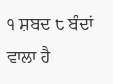੧ ਸ਼ਬਦ ੮ ਬੰਦਾਂ ਵਾਲਾ ਹੈ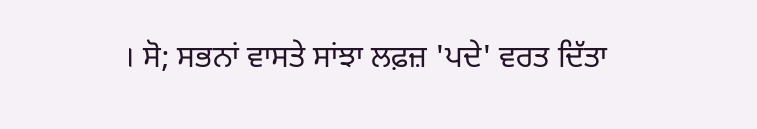। ਸੋ; ਸਭਨਾਂ ਵਾਸਤੇ ਸਾਂਝਾ ਲਫ਼ਜ਼ 'ਪਦੇ' ਵਰਤ ਦਿੱਤਾ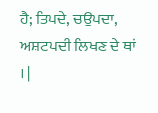ਹੈ; ਤਿਪਦੇ, ਚਉਪਦਾ, ਅਸ਼ਟਪਦੀ ਲਿਖਣ ਦੇ ਥਾਂ । |